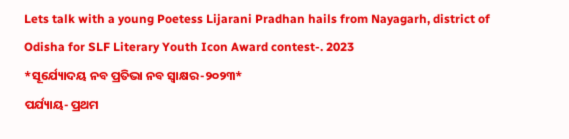Lets talk with a young Poetess Lijarani Pradhan hails from Nayagarh, district of Odisha for SLF Literary Youth Icon Award contest-. 2023
*ସୂର୍ଯ୍ୟୋଦୟ ନବ ପ୍ରତିଭା ନବ ସ୍ବାକ୍ଷର-୨୦୨୩*
ପର୍ଯ୍ୟାୟ- ପ୍ରଥମ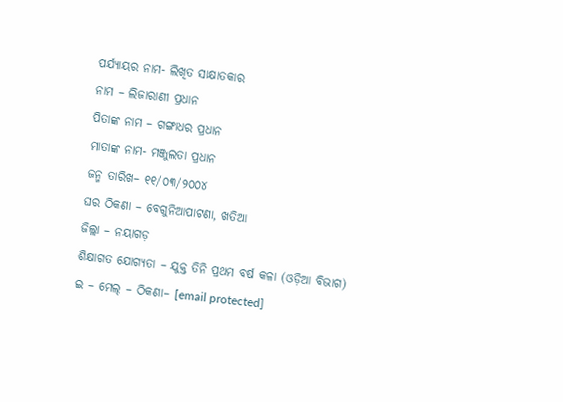ପର୍ଯ୍ୟାୟର ନାମ- ଲିଖିତ ସାକ୍ଷାତକାର
ନାମ – ଲିଜାରାଣୀ ପ୍ରଧାନ
ପିତାଙ୍କ ନାମ – ଗଙ୍ଗାଧର ପ୍ରଧାନ
ମାତାଙ୍କ ନାମ- ମଞ୍ଜୁଲତା ପ୍ରଧାନ
ଜନ୍ମ ତାରିଖ– ୧୧/୦୩/୨୦୦୪
ଘର ଠିକଣା – ବେଗୁନିଆପାଟଣା, ଖତିଆ
ଜିଲ୍ଲା – ନୟାଗଡ଼
ଶିକ୍ଷାଗତ ଯୋଗ୍ୟତା – ଯୁକ୍ତ ତିନି ପ୍ରଥମ ବର୍ଷ କଳା (ଓଡ଼ିଆ ବିଭାଗ)
ଇ – ମେଲ୍ – ଠିକଣା– [email protected]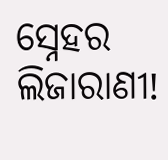ସ୍ନେହର ଲିଜାରାଣୀ!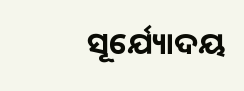ସୂର୍ଯ୍ୟୋଦୟ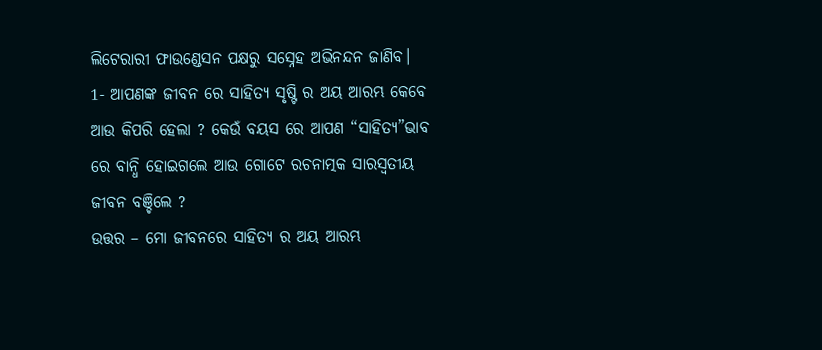ଲିଟେରାରୀ ଫାଉଣ୍ଡେସନ ପକ୍ଷରୁ ସସ୍ନେହ ଅଭିନନ୍ଦନ ଜାଣିବ।
1- ଆପଣଙ୍କ ଜୀବନ ରେ ସାହିତ୍ୟ ସୃଷ୍ଟି ର ଅୟ ଆରମ୍ଭ କେବେ ଆଉ କିପରି ହେଲା ? କେଉଁ ବୟସ ରେ ଆପଣ “ସାହିତ୍ୟ”ଭାବ ରେ ବାନ୍ଧି ହୋଇଗଲେ ଆଉ ଗୋଟେ ରଚନାତ୍ମକ ସାରସ୍ଵତୀୟ ଜୀବନ ବଞ୍ଚିଲେ ?
ଉତ୍ତର – ମୋ ଜୀବନରେ ସାହିତ୍ୟ ର ଅୟ ଆରମ୍ଭ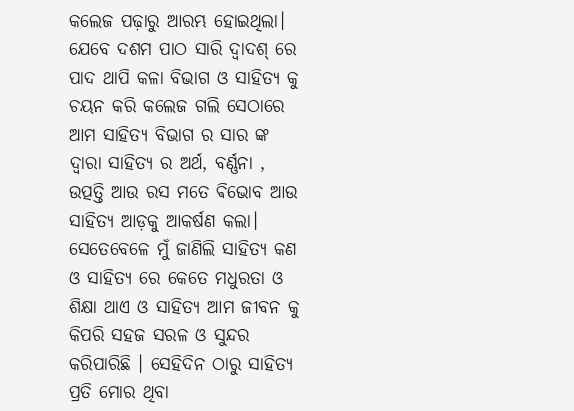କଲେଜ ପଢ଼ାରୁ ଆରମ୍ଭ ହୋଇଥିଲା। ଯେବେ ଦଶମ ପାଠ ସାରି ଦ୍ଵାଦଶ୍ ରେ ପାଦ ଥାପି କଳା ବିଭାଗ ଓ ସାହିତ୍ୟ କୁ ଚୟନ କରି କଲେଜ ଗଲି ସେଠାରେ ଆମ ସାହିତ୍ୟ ବିଭାଗ ର ସାର ଙ୍କ ଦ୍ଵାରା ସାହିତ୍ୟ ର ଅର୍ଥ, ବର୍ଣ୍ଣନା , ଉତ୍ପତ୍ତି ଆଉ ରସ ମତେ ଵିଭୋବ ଆଉ ସାହିତ୍ୟ ଆଡ଼କୁ ଆକର୍ଷଣ କଲା। ସେତେବେଳେ ମୁଁ ଜାଣିଲି ସାହିତ୍ୟ କଣ ଓ ସାହିତ୍ୟ ରେ କେତେ ମଧୁରତା ଓ ଶିକ୍ଷା ଥାଏ ଓ ସାହିତ୍ୟ ଆମ ଜୀବନ କୁ କିପରି ସହଜ ସରଳ ଓ ସୁନ୍ଦର କରିପାରିଛି । ସେହିଦିନ ଠାରୁ ସାହିତ୍ୟ ପ୍ରତି ମୋର ଥିବା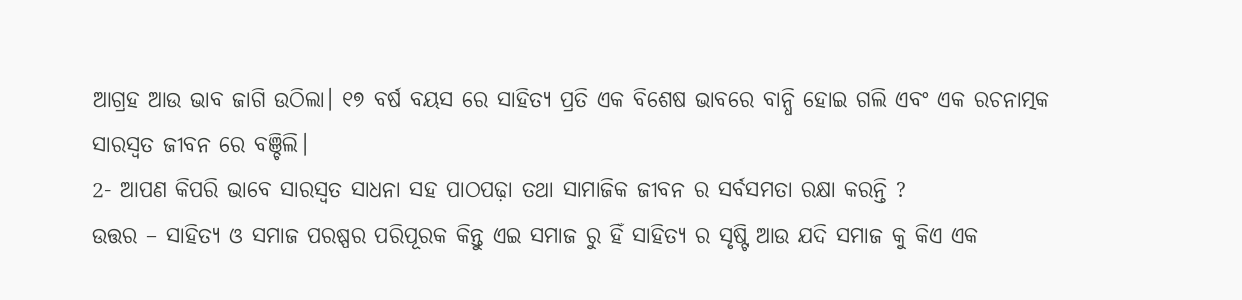ଆଗ୍ରହ ଆଉ ଭାବ ଜାଗି ଉଠିଲା। ୧୭ ବର୍ଷ ବୟସ ରେ ସାହିତ୍ୟ ପ୍ରତି ଏକ ବିଶେଷ ଭାବରେ ବାନ୍ଧି ହୋଇ ଗଲି ଏବଂ ଏକ ରଚନାତ୍ମକ ସାରସ୍ଵତ ଜୀବନ ରେ ବଞ୍ଚିଲି।
2- ଆପଣ କିପରି ଭାବେ ସାରସ୍ଵତ ସାଧନା ସହ ପାଠପଢ଼ା ତଥା ସାମାଜିକ ଜୀବନ ର ସର୍ବସମତା ରକ୍ଷା କରନ୍ତି ?
ଉତ୍ତର – ସାହିତ୍ୟ ଓ ସମାଜ ପରଷ୍ପର ପରିପୂରକ କିନ୍ତୁ ଏଇ ସମାଜ ରୁ ହିଁ ସାହିତ୍ୟ ର ସୃଷ୍ଟି ଆଉ ଯଦି ସମାଜ କୁ କିଏ ଏକ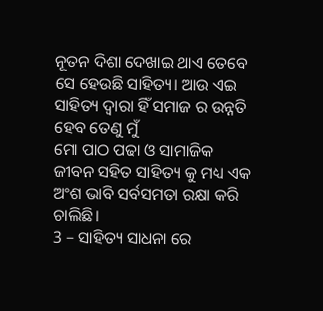ନୂତନ ଦିଶା ଦେଖାଇ ଥାଏ ତେବେ ସେ ହେଉଛି ସାହିତ୍ୟ। ଆଉ ଏଇ ସାହିତ୍ୟ ଦ୍ଵାରା ହିଁ ସମାଜ ର ଉନ୍ନତି ହେବ ତେଣୁ ମୁଁ
ମୋ ପାଠ ପଢା ଓ ସାମାଜିକ ଜୀବନ ସହିତ ସାହିତ୍ୟ କୁ ମଧ୍ୟ ଏକ ଅଂଶ ଭାବି ସର୍ବସମତା ରକ୍ଷା କରି ଚାଲିଛି।
3 – ସାହିତ୍ୟ ସାଧନା ରେ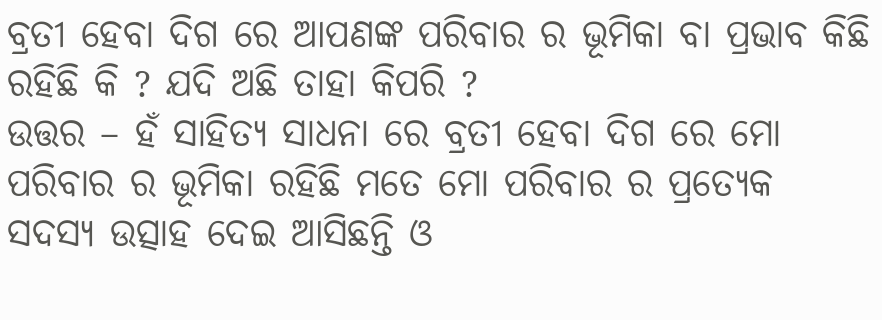ବ୍ରତୀ ହେବା ଦିଗ ରେ ଆପଣଙ୍କ ପରିବାର ର ଭୂମିକା ବା ପ୍ରଭାବ କିଛି ରହିଛି କି ? ଯଦି ଅଛି ତାହା କିପରି ?
ଉତ୍ତର – ହଁ ସାହିତ୍ୟ ସାଧନା ରେ ବ୍ରତୀ ହେବା ଦିଗ ରେ ମୋ ପରିବାର ର ଭୂମିକା ରହିଛି ମତେ ମୋ ପରିବାର ର ପ୍ରତ୍ୟେକ ସଦସ୍ୟ ଉତ୍ସାହ ଦେଇ ଆସିଛନ୍ତି ଓ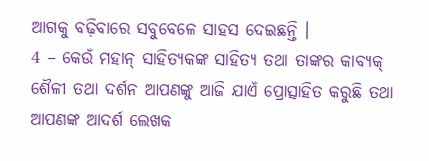ଆଗକୁ ବଢ଼ିବାରେ ସବୁବେଳେ ସାହସ ଦେଇଛନ୍ତି ।
4 – କେଉଁ ମହାନ୍ ସାହିତ୍ୟକଙ୍କ ସାହିତ୍ୟ ତଥା ତାଙ୍କର କାବ୍ୟକ୍ ଶୈଳୀ ତଥା ଦର୍ଶନ ଆପଣଙ୍କୁ ଆଜି ଯାଏଁ ପ୍ରୋତ୍ସାହିତ କରୁଛି ତଥା ଆପଣଙ୍କ ଆଦର୍ଶ ଲେଖକ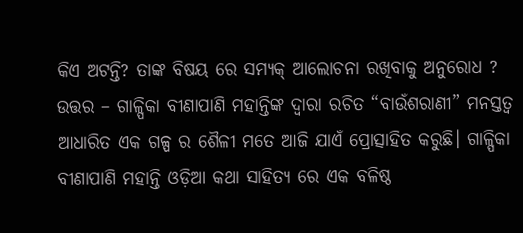କିଏ ଅଟନ୍ତି? ତାଙ୍କ ବିଷୟ ରେ ସମ୍ୟକ୍ ଆଲୋଚନା ରଖିବାକୁ ଅନୁରୋଧ ?
ଉତ୍ତର – ଗାଳ୍ପିକା ବୀଣାପାଣି ମହାନ୍ତିଙ୍କ ଦ୍ୱାରା ରଚିତ “ବାଉଁଶରାଣୀ” ମନସ୍ତତ୍ଵ ଆଧାରିତ ଏକ ଗଳ୍ପ ର ଶୈଳୀ ମତେ ଆଜି ଯାଏଁ ପ୍ରୋତ୍ସାହିତ କରୁଛି। ଗାଳ୍ପିକା ବୀଣାପାଣି ମହାନ୍ତି ଓଡ଼ିଆ କଥା ସାହିତ୍ୟ ରେ ଏକ ବଳିଷ୍ଠ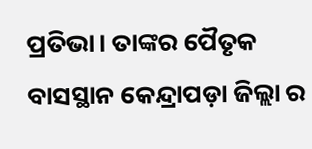ପ୍ରତିଭା। ତାଙ୍କର ପୈତୃକ ବାସସ୍ଥାନ କେନ୍ଦ୍ରାପଡ଼ା ଜିଲ୍ଲା ର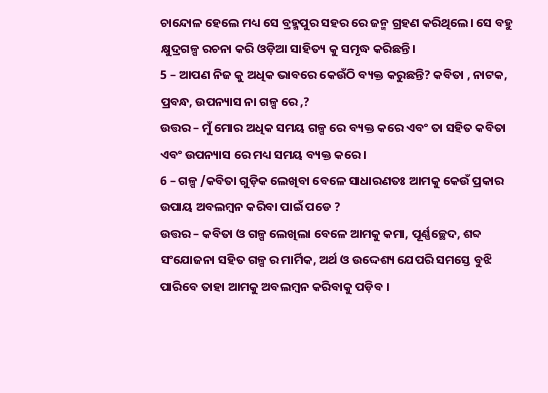ଚାନ୍ଦୋଳ ହେଲେ ମଧ୍ୟ ସେ ବ୍ରହ୍ମପୁର ସହର ରେ ଜନ୍ମ ଗ୍ରହଣ କରିଥିଲେ। ସେ ବହୁ କ୍ଷୁଦ୍ରଗଳ୍ପ ରଚନା କରି ଓଡ଼ିଆ ସାହିତ୍ୟ କୁ ସମୃଦ୍ଧ କରିଛନ୍ତି।
5 – ଆପଣ ନିଜ କୁ ଅଧିକ ଭାବରେ କେଉଁଠି ବ୍ୟକ୍ତ କରୁଛନ୍ତି? କବିତା , ନାଟକ, ପ୍ରବନ୍ଧ, ଉପନ୍ୟାସ ନା ଗଳ୍ପ ରେ ,?
ଉତ୍ତର – ମୁଁ ମୋର ଅଧିକ ସମୟ ଗଳ୍ପ ରେ ବ୍ୟକ୍ତ କରେ ଏବଂ ତା ସହିତ କବିତା ଏବଂ ଉପନ୍ୟାସ ରେ ମଧ୍ୟ ସମୟ ବ୍ୟକ୍ତ କରେ ।
6 – ଗଳ୍ପ /କବିତା ଗୁଡ଼ିକ ଲେଖିବା ବେଳେ ସାଧାରଣତଃ ଆମକୁ କେଉଁ ପ୍ରକାର ଉପାୟ ଅବଲମ୍ଵନ କରିବା ପାଇଁ ପଡେ ?
ଉତ୍ତର – କବିତା ଓ ଗଳ୍ପ ଲେଖିଲା ବେଳେ ଆମକୁ କମା, ପୂର୍ଣ୍ଣଚ୍ଛେଦ, ଶବ୍ଦ ସଂଯୋଜନା ସହିତ ଗଳ୍ପ ର ମାର୍ମିକ, ଅର୍ଥ ଓ ଉଦ୍ଦେଶ୍ୟ ଯେପରି ସମସ୍ତେ ବୁଝି ପାରିବେ ତାହା ଆମକୁ ଅବଲମ୍ବନ କରିବାକୁ ପଡ଼ିବ ।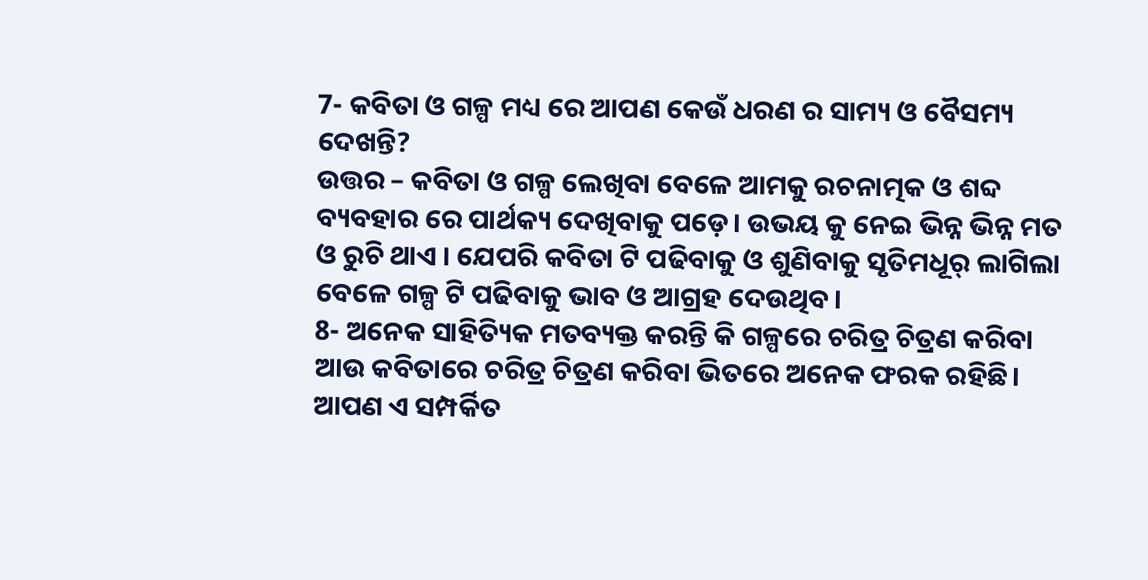7- କବିତା ଓ ଗଳ୍ପ ମଧ୍ୟ ରେ ଆପଣ କେଉଁ ଧରଣ ର ସାମ୍ୟ ଓ ବୈସମ୍ୟ ଦେଖନ୍ତି?
ଉତ୍ତର – କବିତା ଓ ଗଳ୍ପ ଲେଖିବା ବେଳେ ଆମକୁ ରଚନାତ୍ମକ ଓ ଶବ୍ଦ ବ୍ୟବହାର ରେ ପାର୍ଥକ୍ୟ ଦେଖିବାକୁ ପଡ଼େ। ଉଭୟ କୁ ନେଇ ଭିନ୍ନ ଭିନ୍ନ ମତ ଓ ରୁଚି ଥାଏ । ଯେପରି କବିତା ଟି ପଢିବାକୁ ଓ ଶୁଣିବାକୁ ସୃତିମଧୂର୍ ଲାଗିଲା ବେଳେ ଗଳ୍ପ ଟି ପଢିବାକୁ ଭାବ ଓ ଆଗ୍ରହ ଦେଉଥିବ।
8- ଅନେକ ସାହିତ୍ୟିକ ମତବ୍ୟକ୍ତ କରନ୍ତି କି ଗଳ୍ପରେ ଚରିତ୍ର ଚିତ୍ରଣ କରିବା ଆଉ କବିତାରେ ଚରିତ୍ର ଚିତ୍ରଣ କରିବା ଭିତରେ ଅନେକ ଫରକ ରହିଛି। ଆପଣ ଏ ସମ୍ପର୍କିତ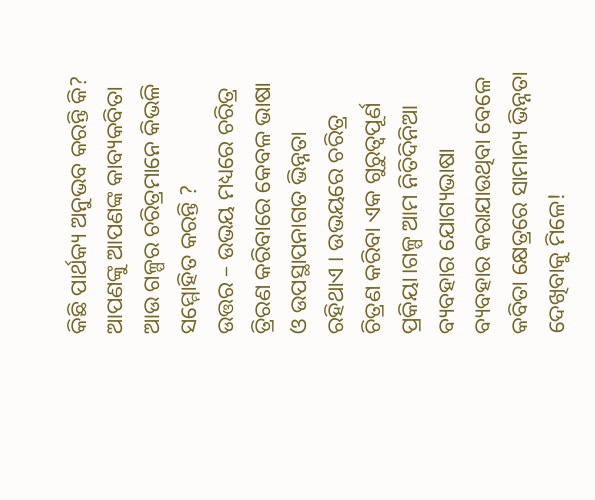କିଛି ପାର୍ଥକ୍ୟ ଅନୁଭବ କରନ୍ତି କି? ଆପଣଙ୍କୁ ଆପଣଙ୍କ କାବ୍ୟକବିତା ଆଉ ଗଳ୍ପର ଚରିତ୍ରମାନେ କିଭଳି ସମ୍ମୋହିତ କରନ୍ତି ?
ଉତ୍ତର – ଉଭୟ ମଧ୍ୟରେ ଚରିତ୍ର ତ୍ରିରଣ କରିବାରେ କେବଳ ଭାଷା ଓ ଉପସ୍ଥାପନାଗତ ଭିନ୍ନତା ରହିଥାଏ । ଉଭୟରେ ଚରିତ୍ର ଚିତ୍ରଣ କରିବା ଏକ ଗୁରୁତ୍ୱପୂର୍ଣ ପ୍ରକିୟା।ଗଳ୍ପ ଆମ ନିତିଦିନିଆ ବ୍ୟବହାର ଯୋଗ୍ୟଭାଷା ବ୍ୟବହାର କରାଯାଉଥିବା ବେଳେ କବିତା କ୍ଷେତ୍ରରେ ସାମାନ୍ୟ ଭିନ୍ନତା ଦେଖିବାକୁ ମିଳେ!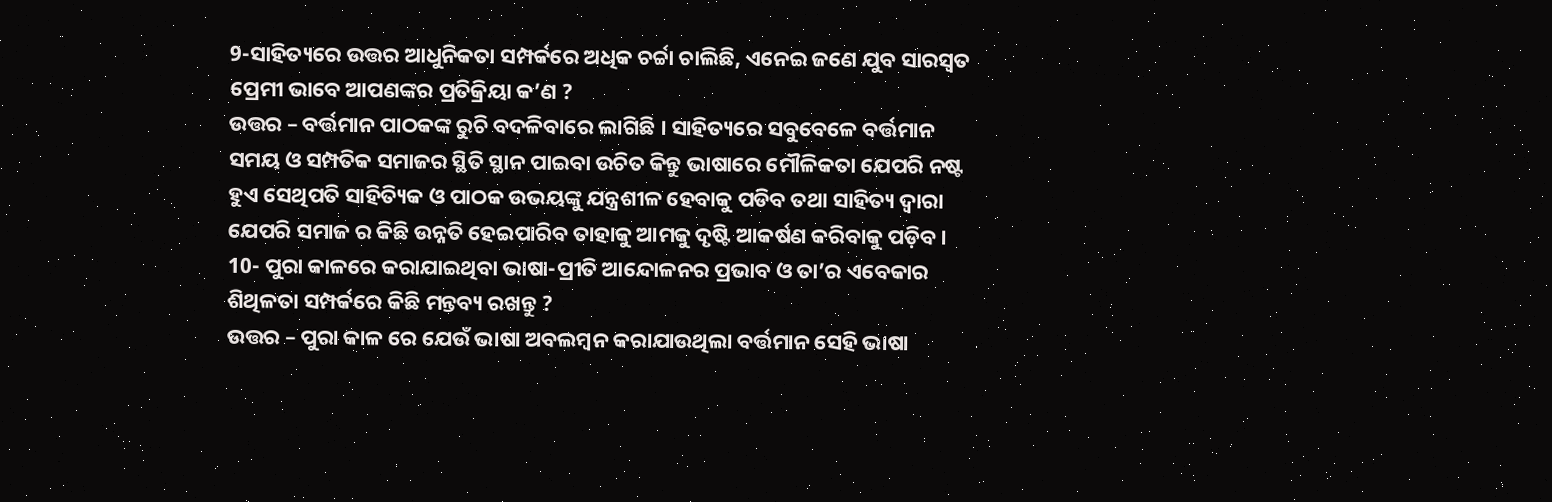9-ସାହିତ୍ୟରେ ଉତ୍ତର ଆଧୁନିକତା ସମ୍ପର୍କରେ ଅଧିକ ଚର୍ଚ୍ଚା ଚାଲିଛି, ଏନେଇ ଜଣେ ଯୁବ ସାରସ୍ୱତ ପ୍ରେମୀ ଭାବେ ଆପଣଙ୍କର ପ୍ରତିକ୍ରିୟା କ’ଣ ?
ଉତ୍ତର – ବର୍ତ୍ତମାନ ପାଠକଙ୍କ ରୁଚି ବଦଳିବାରେ ଲାଗିଛି । ସାହିତ୍ୟରେ ସବୁବେଳେ ବର୍ତ୍ତମାନ ସମୟ ଓ ସମ୍ପତିକ ସମାଜର ସ୍ଥିତି ସ୍ଥାନ ପାଇବା ଉଚିତ କିନ୍ତୁ ଭାଷାରେ ମୌଳିକତା ଯେପରି ନଷ୍ଟ ହୁଏ ସେଥିପତି ସାହିତ୍ୟିକ ଓ ପାଠକ ଉଭୟଙ୍କୁ ଯନ୍ତ୍ରଶୀଳ ହେବାକୁ ପଡିବ ତଥା ସାହିତ୍ୟ ଦ୍ଵାରା ଯେପରି ସମାଜ ର କିଛି ଉନ୍ନତି ହେଇପାରିବ ତାହାକୁ ଆମକୁ ଦୃଷ୍ଟି ଆକର୍ଷଣ କରିବାକୁ ପଡ଼ିବ।
10- ପୁରା କାଳରେ କରାଯାଇଥିବା ଭାଷା-ପ୍ରୀତି ଆନ୍ଦୋଳନର ପ୍ରଭାବ ଓ ତା’ର ଏବେକାର ଶିଥିଳତା ସମ୍ପର୍କରେ କିଛି ମନ୍ତବ୍ୟ ରଖନ୍ତୁ ?
ଉତ୍ତର – ପୁରା କାଳ ରେ ଯେଉଁ ଭାଷା ଅବଲମ୍ଵନ କରାଯାଉଥିଲା ବର୍ତ୍ତମାନ ସେହି ଭାଷା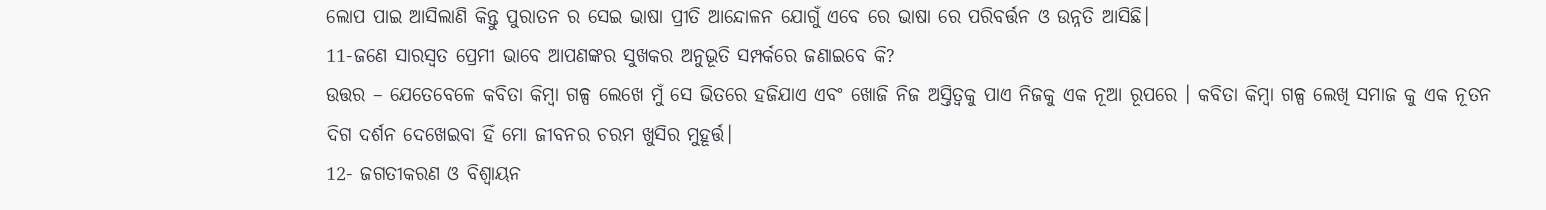ଲୋପ ପାଇ ଆସିଲାଣି କିନ୍ତୁ ପୁରାତନ ର ସେଇ ଭାଷା ପ୍ରୀତି ଆନ୍ଦୋଳନ ଯୋଗୁଁ ଏବେ ରେ ଭାଷା ରେ ପରିବର୍ତ୍ତନ ଓ ଉନ୍ନତି ଆସିଛି।
11-ଜଣେ ସାରସ୍ୱତ ପ୍ରେମୀ ଭାବେ ଆପଣଙ୍କର ସୁଖକର ଅନୁଭୂତି ସମ୍ପର୍କରେ ଜଣାଇବେ କି?
ଉତ୍ତର – ଯେତେବେଳେ କବିତା କିମ୍ୱା ଗଳ୍ପ ଲେଖେ ମୁଁ ସେ ଭିତରେ ହଜିଯାଏ ଏବଂ ଖୋଜି ନିଜ ଅସ୍ତିତ୍ଵକୁ ପାଏ ନିଜକୁ ଏକ ନୂଆ ରୂପରେ । କବିତା କିମ୍ବା ଗଳ୍ପ ଲେଖି ସମାଜ କୁ ଏକ ନୂତନ ଦିଗ ଦର୍ଶନ ଦେଖେଇବା ହିଁ ମୋ ଜୀବନର ଚରମ ଖୁସିର ମୁହୂର୍ତ୍ତ।
12- ଜଗତୀକରଣ ଓ ବିଶ୍ବାୟନ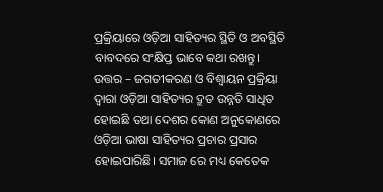ପ୍ରକ୍ରିୟାରେ ଓଡ଼ିଆ ସାହିତ୍ୟର ସ୍ଥିତି ଓ ଅବସ୍ଥିତି ବାବଦରେ ସଂକ୍ଷିପ୍ତ ଭାବେ କଥା ରଖନ୍ତୁ।
ଉତ୍ତର – ଜଗତୀକରଣ ଓ ବିଶ୍ୱାୟନ ପ୍ରକ୍ରିୟା ଦ୍ବାରା ଓଡ଼ିଆ ସାହିତ୍ୟର ଦ୍ରୁତ ଉନ୍ନତି ସାଧିତ ହୋଇଛି ତଥା ଦେଶର କୋଣ ଅନୁକୋଣରେ ଓଡ଼ିଆ ଭାଷା ସାହିତ୍ୟର ପ୍ରଚାର ପ୍ରସାର ହୋଇପାରିଛି। ସମାଜ ରେ ମଧ୍ୟ କେତେକ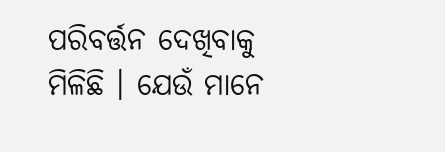ପରିବର୍ତ୍ତନ ଦେଖିବାକୁ ମିଳିଛି । ଯେଉଁ ମାନେ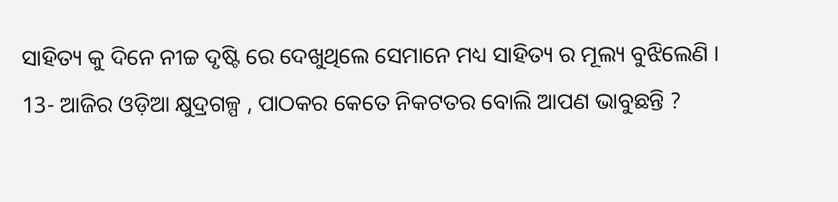ସାହିତ୍ୟ କୁ ଦିନେ ନୀଚ୍ଚ ଦୃଷ୍ଟି ରେ ଦେଖୁଥିଲେ ସେମାନେ ମଧ୍ୟ ସାହିତ୍ୟ ର ମୂଲ୍ୟ ବୁଝିଲେଣି ।
13- ଆଜିର ଓଡ଼ିଆ କ୍ଷୁଦ୍ରଗଳ୍ପ , ପାଠକର କେତେ ନିକଟତର ବୋଲି ଆପଣ ଭାବୁଛନ୍ତି ?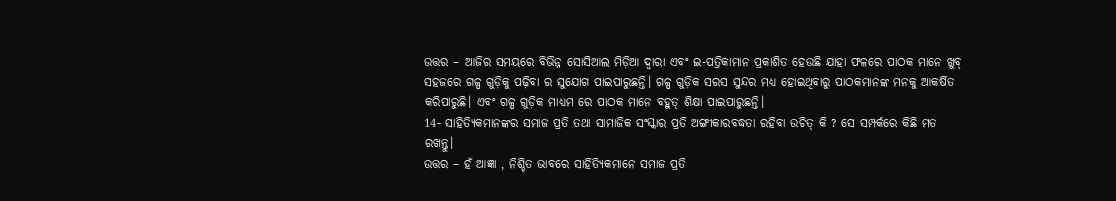ଉତ୍ତର – ଆଜିର ସମୟରେ ବିଭିନ୍ନ ସୋସିଆଲ ମିଡ଼ିଆ ଦ୍ଵାରା ଏବଂ ଇ-ପତ୍ରିକାମାନ ପ୍ରକାଶିତ ହେଉଛି ଯାହା ଫଳରେ ପାଠକ ମାନେ ଖୁବ୍ ସହଜରେ ଗଳ୍ପ ଗୁଡ଼ିକୁ ପଢ଼ିବା ର ସୁଯୋଗ ପାଇପାରୁଛନ୍ତି। ଗଳ୍ପ ଗୁଡ଼ିକ ସରସ ସୁନ୍ଦର ମଧ୍ୟ ହୋଇଥିବାରୁ ପାଠକମାନଙ୍କ ମନକୁ ଆକର୍ଷିତ କରିପାରୁଛି। ଏବଂ ଗଳ୍ପ ଗୁଡ଼ିକ ମାଧ୍ୟମ ରେ ପାଠକ ମାନେ ବହୁତ୍ ଶିକ୍ଷା ପାଇପାରୁଛନ୍ତି।
14- ସାହିତ୍ୟିକମାନଙ୍କର ସମାଜ ପ୍ରତି ତଥା ସାମାଜିକ ସଂସ୍କାର ପ୍ରତି ଅଙ୍ଗୀକାରବଦ୍ଧତା ରହିବା ଉଚିତ୍ କି ? ସେ ସମ୍ପର୍କରେ କିଛି ମତ ରଖନ୍ତୁ।
ଉତ୍ତର – ହଁ ଆଜ୍ଞା , ନିଶ୍ଚିତ ଭାବରେ ସାହିତ୍ୟିକମାନେ ସମାଜ ପ୍ରତି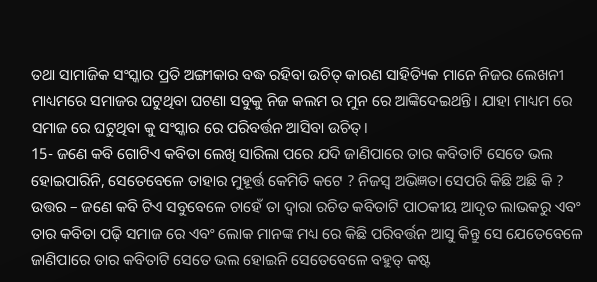ତଥା ସାମାଜିକ ସଂସ୍କାର ପ୍ରତି ଅଙ୍ଗୀକାର ବଦ୍ଧ ରହିବା ଉଚିତ୍ କାରଣ ସାହିତ୍ୟିକ ମାନେ ନିଜର ଲେଖନୀ ମାଧ୍ୟମରେ ସମାଜର ଘଟୁଥିବା ଘଟଣା ସବୁକୁ ନିଜ କଲମ ର ମୁନ ରେ ଆଙ୍କିଦେଇଥନ୍ତି। ଯାହା ମାଧ୍ୟମ ରେ ସମାଜ ରେ ଘଟୁଥିବା କୁ ସଂସ୍କାର ରେ ପରିବର୍ତ୍ତନ ଆସିବା ଉଚିତ୍।
15- ଜଣେ କବି ଗୋଟିଏ କବିତା ଲେଖି ସାରିଲା ପରେ ଯଦି ଜାଣିପାରେ ତାର କବିତାଟି ସେତେ ଭଲ ହୋଇପାରିନି, ସେତେବେଳେ ତାହାର ମୁହୂର୍ତ୍ତ କେମିତି କଟେ ? ନିଜସ୍ବ ଅଭିଜ୍ଞତା ସେପରି କିଛି ଅଛି କି ?
ଉତ୍ତର – ଜଣେ କବି ଟିଏ ସବୁବେଳେ ଚାହେଁ ତା ଦ୍ବାରା ରଚିତ କବିତାଟି ପାଠକୀୟ ଆଦୃତ ଲାଭକରୁ ଏବଂ ତାର କବିତା ପଢ଼ି ସମାଜ ରେ ଏବଂ ଲୋକ ମାନଙ୍କ ମଧ୍ୟ ରେ କିଛି ପରିବର୍ତ୍ତନ ଆସୁ କିନ୍ତୁ ସେ ଯେତେବେଳେ ଜାଣିପାରେ ତାର କବିତାଟି ସେତେ ଭଲ ହୋଇନି ସେତେବେଳେ ବହୁତ୍ କଷ୍ଟ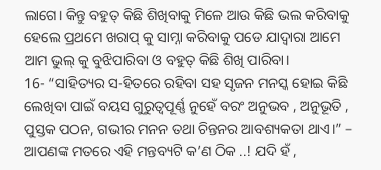ଲାଗେ। କିନ୍ତୁ ବହୁତ୍ କିଛି ଶିଖିବାକୁ ମିଳେ ଆଉ କିଛି ଭଲ କରିବାକୁ ହେଲେ ପ୍ରଥମେ ଖରାପ୍ କୁ ସାମ୍ନା କରିବାକୁ ପଡେ ଯାଦ୍ୱାରା ଆମେ ଆମ ଭୁଲ୍ କୁ ବୁଝିପାରିବା ଓ ବହୁତ୍ କିଛି ଶିଖି ପାରିବା।
16- “ସାହିତ୍ୟର ସ-ହିତରେ ରହିବା ସହ ସୃଜନ ମନସ୍କ ହୋଇ କିଛି ଲେଖିବା ପାଇଁ ବୟସ ଗୁରୁତ୍ୱପୂର୍ଣ୍ଣ ନୁହେଁ ବରଂ ଅନୁଭବ , ଅନୁଭୂତି , ପୁସ୍ତକ ପଠନ, ଗଭୀର ମନନ ତଥା ଚିନ୍ତନର ଆବଶ୍ୟକତା ଥାଏ।” – ଆପଣଙ୍କ ମତରେ ଏହି ମନ୍ତବ୍ୟଟି କ’ଣ ଠିକ ..! ଯଦି ହଁ ,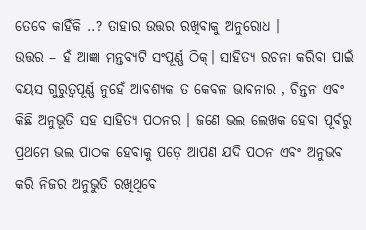ତେବେ କାହିଁକି ..? ତାହାର ଉତ୍ତର ରଖିବାକୁ ଅନୁରୋଧ ।
ଉତ୍ତର – ହଁ ଆଜ୍ଞା ମନ୍ତବ୍ୟଟି ସଂପୂର୍ଣ୍ଣ ଠିକ୍। ସାହିତ୍ୟ ରଚନା କରିବା ପାଇଁ ବୟସ ଗୁରୁତ୍ୱପୂର୍ଣ୍ଣ ନୁହେଁ ଆବଶ୍ୟକ ତ କେବଳ ଭାବନାର , ଚିନ୍ତନ ଏବଂ କିଛି ଅନୁଭୂତି ସହ ସାହିତ୍ୟ ପଠନର । ଜଣେ ଭଲ ଲେଖକ ହେବା ପୂର୍ବରୁ ପ୍ରଥମେ ଭଲ ପାଠକ ହେବାକୁ ପଡ଼େ ଆପଣ ଯଦି ପଠନ ଏବଂ ଅନୁଭବ କରି ନିଜର ଅନୁଭୁତି ରଖିଥିବେ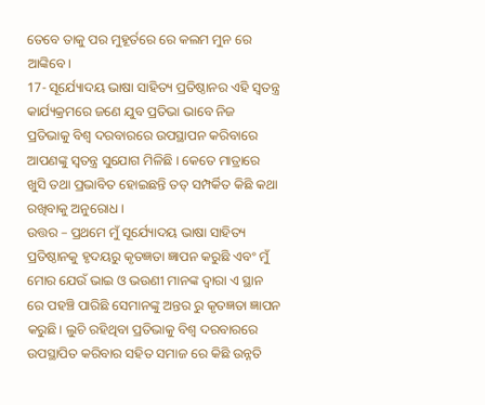ତେବେ ତାକୁ ପର ମୁହୂର୍ତରେ ରେ କଲମ ମୁନ ରେ ଆଙ୍କିବେ।
17- ସୂର୍ଯ୍ୟୋଦୟ ଭାଷା ସାହିତ୍ୟ ପ୍ରତିଷ୍ଠାନର ଏହି ସ୍ୱତନ୍ତ୍ର କାର୍ଯ୍ୟକ୍ରମରେ ଜଣେ ଯୁବ ପ୍ରତିଭା ଭାବେ ନିଜ ପ୍ରତିଭାକୁ ବିଶ୍ୱ ଦରବାରରେ ଉପସ୍ଥାପନ କରିବାରେ ଆପଣଙ୍କୁ ସ୍ୱତନ୍ତ୍ର ସୁଯୋଗ ମିଳିଛି । କେତେ ମାତ୍ରାରେ ଖୁସି ତଥା ପ୍ରଭାବିତ ହୋଇଛନ୍ତି ତତ୍ ସମ୍ପର୍କିତ କିଛି କଥା ରଖିବାକୁ ଅନୁରୋଧ ।
ଉତ୍ତର – ପ୍ରଥମେ ମୁଁ ସୂର୍ଯ୍ୟୋଦୟ ଭାଷା ସାହିତ୍ୟ ପ୍ରତିଷ୍ଠାନକୁ ହୃଦୟରୁ କୃତଜ୍ଞତା ଜ୍ଞାପନ କରୁଛି ଏବଂ ମୁଁ ମୋର ଯେଉଁ ଭାଇ ଓ ଭଉଣୀ ମାନଙ୍କ ଦ୍ଵାରା ଏ ସ୍ଥାନ ରେ ପହଞ୍ଚି ପାରିଛି ସେମାନଙ୍କୁ ଅନ୍ତର ରୁ କୃତଜ୍ଞତା ଜ୍ଞାପନ କରୁଛି। ଲୁଚି ରହିଥିବା ପ୍ରତିଭାକୁ ବିଶ୍ବ ଦରବାରରେ ଉପସ୍ଥାପିତ କରିବାର ସହିତ ସମାଜ ରେ କିଛି ଉନ୍ନତି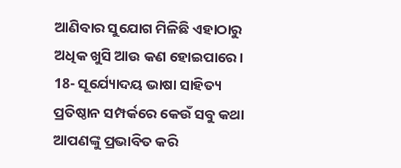ଆଣିବାର ସୁଯୋଗ ମିଳିଛି ଏହାଠାରୁ ଅଧିକ ଖୁସି ଆଉ କଣ ହୋଇପାରେ।
18- ସୂର୍ଯ୍ୟୋଦୟ ଭାଷା ସାହିତ୍ୟ ପ୍ରତିଷ୍ଠାନ ସମ୍ପର୍କରେ କେଉଁ ସବୁ କଥା ଆପଣଙ୍କୁ ପ୍ରଭାବିତ କରି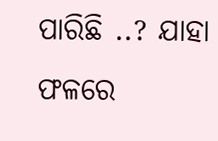ପାରିଛି ..? ଯାହା ଫଳରେ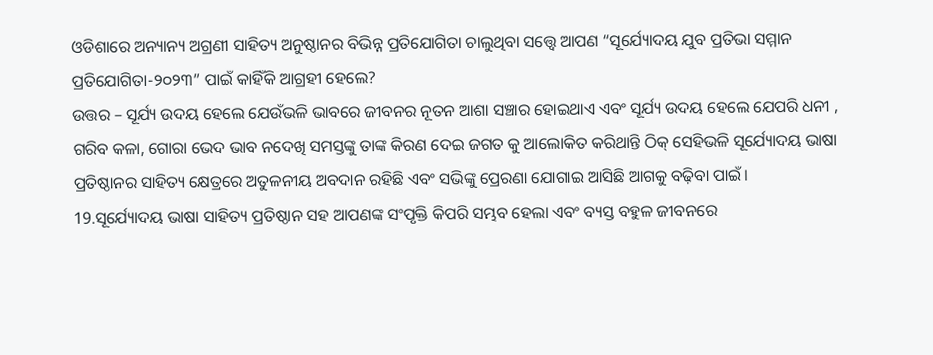ଓଡିଶାରେ ଅନ୍ୟାନ୍ୟ ଅଗ୍ରଣୀ ସାହିତ୍ୟ ଅନୁଷ୍ଠାନର ବିଭିନ୍ନ ପ୍ରତିଯୋଗିତା ଚାଲୁଥିବା ସତ୍ତ୍ୱେ ଆପଣ “ସୂର୍ଯ୍ୟୋଦୟ ଯୁବ ପ୍ରତିଭା ସମ୍ମାନ ପ୍ରତିଯୋଗିତା-୨୦୨୩” ପାଇଁ କାହିଁକି ଆଗ୍ରହୀ ହେଲେ?
ଉତ୍ତର – ସୂର୍ଯ୍ୟ ଉଦୟ ହେଲେ ଯେଉଁଭଳି ଭାବରେ ଜୀବନର ନୂତନ ଆଶା ସଞ୍ଚାର ହୋଇଥାଏ ଏବଂ ସୂର୍ଯ୍ୟ ଉଦୟ ହେଲେ ଯେପରି ଧନୀ , ଗରିବ କଳା, ଗୋରା ଭେଦ ଭାବ ନଦେଖି ସମସ୍ତଙ୍କୁ ତାଙ୍କ କିରଣ ଦେଇ ଜଗତ କୁ ଆଲୋକିତ କରିଥାନ୍ତି ଠିକ୍ ସେହିଭଳି ସୂର୍ଯ୍ୟୋଦୟ ଭାଷା ପ୍ରତିଷ୍ଠାନର ସାହିତ୍ୟ କ୍ଷେତ୍ରରେ ଅତୁଳନୀୟ ଅବଦାନ ରହିଛି ଏବଂ ସଭିଙ୍କୁ ପ୍ରେରଣା ଯୋଗାଇ ଆସିଛି ଆଗକୁ ବଢ଼ିବା ପାଇଁ।
19.ସୂର୍ଯ୍ୟୋଦୟ ଭାଷା ସାହିତ୍ୟ ପ୍ରତିଷ୍ଠାନ ସହ ଆପଣଙ୍କ ସଂପୃକ୍ତି କିପରି ସମ୍ଭବ ହେଲା ଏବଂ ବ୍ୟସ୍ତ ବହୁଳ ଜୀବନରେ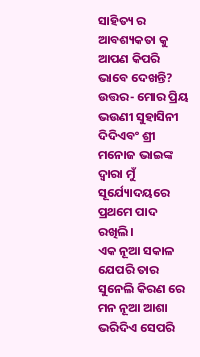ସାହିତ୍ୟ ର ଆବଶ୍ୟକତା କୁ ଆପଣ କିପରି ଭାବେ ଦେଖନ୍ତି?
ଉତ୍ତର- ମୋର ପ୍ରିୟ ଭଉଣୀ ସୁହାସିନୀ ଦିଦିଏବଂ ଶ୍ରୀ ମନୋଜ ଭାଇଙ୍କ ଦ୍ବାରା ମୁଁ ସୂର୍ଯ୍ୟୋଦୟରେ ପ୍ରଥମେ ପାଦ ରଖିଲି।
ଏକ ନୂଆ ସକାଳ ଯେପରି ତାର ସୁନେଲି କିରଣ ରେ ମନ ନୂଆ ଆଶା ଭରିଦିଏ ସେପରି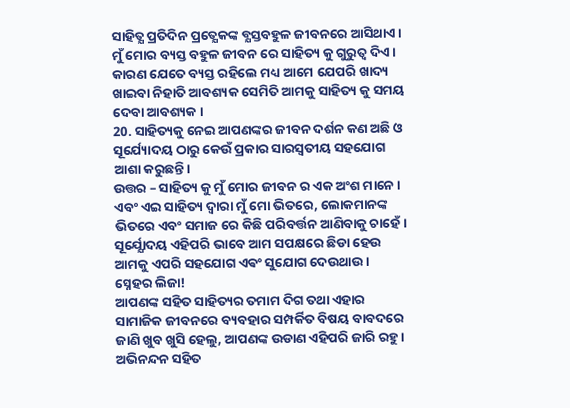ସାହିତ୍ଯ ପ୍ରତିଦିନ ପ୍ରତ୍ଯେକଙ୍କ ବ୍ଯସ୍ତବହୁଳ ଜୀବନରେ ଆସିଥାଏ। ମୁଁ ମୋର ବ୍ୟସ୍ତ ବହୁଳ ଜୀବନ ରେ ସାହିତ୍ୟ କୁ ଗୁରୁତ୍ଵ ଦିଏ। କାରଣ ଯେତେ ବ୍ୟସ୍ତ ରହିଲେ ମଧ୍ୟ ଆମେ ଯେପରି ଖାଦ୍ୟ ଖାଇବା ନିହାତି ଆବଶ୍ୟକ ସେମିତି ଆମକୁ ସାହିତ୍ୟ କୁ ସମୟ ଦେବା ଆବଶ୍ୟକ ।
20. ସାହିତ୍ୟକୁ ନେଇ ଆପଣଙ୍କର ଜୀବନ ଦର୍ଶନ କଣ ଅଛି ଓ ସୂର୍ଯ୍ୟୋଦୟ ଠାରୁ କେଉଁ ପ୍ରକାର ସାରସ୍ବତୀୟ ସହଯୋଗ ଆଶା କରୁଛନ୍ତି।
ଉତ୍ତର – ସାହିତ୍ୟ କୁ ମୁଁ ମୋର ଜୀବନ ର ଏକ ଅଂଶ ମାନେ । ଏବଂ ଏଇ ସାହିତ୍ୟ ଦ୍ଵାରା ମୁଁ ମୋ ଭିତରେ, ଲୋକମାନଙ୍କ ଭିତରେ ଏବଂ ସମାଜ ରେ କିଛି ପରିବର୍ତ୍ତନ ଆଣିବାକୁ ଚାହେଁ।
ସୂର୍ଯ୍ଯୋଦୟ ଏହିପରି ଭାବେ ଆମ ସପକ୍ଷରେ ଛିଡା ହେଉ ଆମକୁ ଏପରି ସହଯୋଗ ଏଵଂ ସୁଯୋଗ ଦେଉଥାଉ ।
ସ୍ନେହର ଲିଜା!
ଆପଣଙ୍କ ସହିତ ସାହିତ୍ୟର ତମାମ ଦିଗ ତଥା ଏହାର ସାମାଜିକ ଜୀବନରେ ବ୍ୟବହାର ସମ୍ପର୍କିତ ବିଷୟ ବାବଦରେ ଜାଣି ଖୁବ ଖୁସି ହେଲୁ, ଆପଣଙ୍କ ଉଡାଣ ଏହିପରି ଜାରି ରହୁ।
ଅଭିନନ୍ଦନ ସହିତ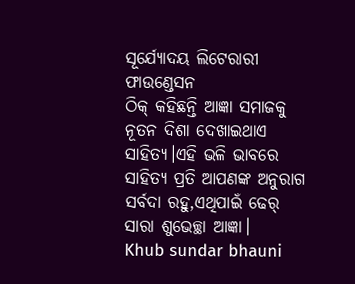ସୂର୍ଯ୍ୟୋଦୟ ଲିଟେରାରୀ ଫାଉଣ୍ଡେସନ
ଠିକ୍ କହିଛନ୍ତି ଆଜ୍ଞା ସମାଜକୁ ନୂତନ ଦିଶା ଦେଖାଇଥାଏ ସାହିତ୍ୟ।ଏହି ଭଳି ଭାବରେ ସାହିତ୍ୟ ପ୍ରତି ଆପଣଙ୍କ ଅନୁରାଗ ସର୍ବଦା ରହୁ,ଏଥିପାଇଁ ଢେର୍ ସାରା ଶୁଭେଚ୍ଛା ଆଜ୍ଞା।
Khub sundar bhauni